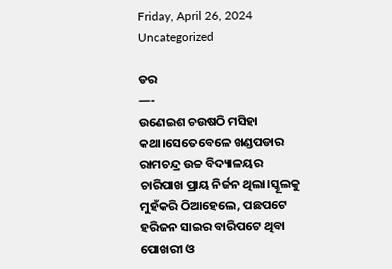Friday, April 26, 2024
Uncategorized

ଡର
—-
ଉଣେଇଶ ଚଉଷଠି ମସିହା କଥା।ସେତେବେଳେ ଖଣ୍ଡପଡାର ରାମଚନ୍ଦ୍ର ଉଚ୍ଚ ବିଦ୍ୟାଳୟର ଚାରିପାଖ ପ୍ରାୟ ନିର୍ଜନ ଥିଲା।ସ୍କୂଲକୁ ମୁହଁକରି ଠିଆହେଲେ, ପଛପଟେ ହରିଜନ ସାଇର ବାରିପଟେ ଥିବା ପୋଖରୀ ଓ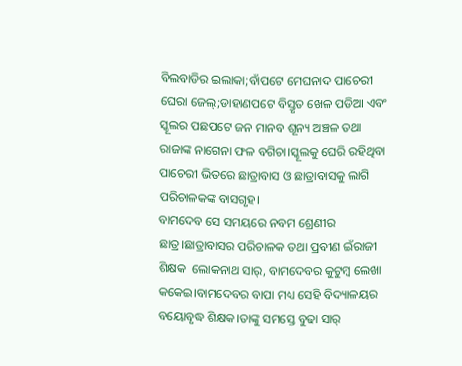ବିଲବାଡିର ଇଲାକା;ବାଁପଟେ ମେଘନାଦ ପାଚେରୀ ଘେରା ଜେଲ୍;ଡାହାଣପଟେ ବିସ୍ତୃତ ଖେଳ ପଡିଆ ଏବଂ ସ୍କୂଲର ପଛପଟେ ଜନ ମାନବ ଶୂନ୍ୟ ଅଞ୍ଚଳ ତଥା ରାଜାଙ୍କ ନାଗେନା ଫଳ ବଗିଚା।ସ୍କୂଲକୁ ଘେରି ରହିଥିବା ପାଚେରୀ ଭିତରେ ଛାତ୍ରାବାସ ଓ ଛାତ୍ରାବାସକୁ ଲାଗି ପରିଚାଳକଙ୍କ ବାସଗୃହ।
ବାମଦେବ ସେ ସମୟରେ ନବମ ଶ୍ରେଣୀର ଛାତ୍ର।ଛାତ୍ରାବାସର ପରିଚାଳକ ତଥା ପ୍ରବୀଣ ଇଁରାଜୀ ଶିକ୍ଷକ  ଲୋକନାଥ ସାର୍, ବାମଦେବର କୁଟୁମ୍ବ ଲେଖା କକେଇ।ବାମଦେବର ବାପା ମଧ୍ୟ ସେହି ବିଦ୍ୟାଳୟର ବୟୋବୃଦ୍ଧ ଶିକ୍ଷକ।ତାଙ୍କୁ ସମସ୍ତେ ବୁଢା ସାର୍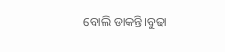ବୋଲି ଡାକନ୍ତି।ବୁଢା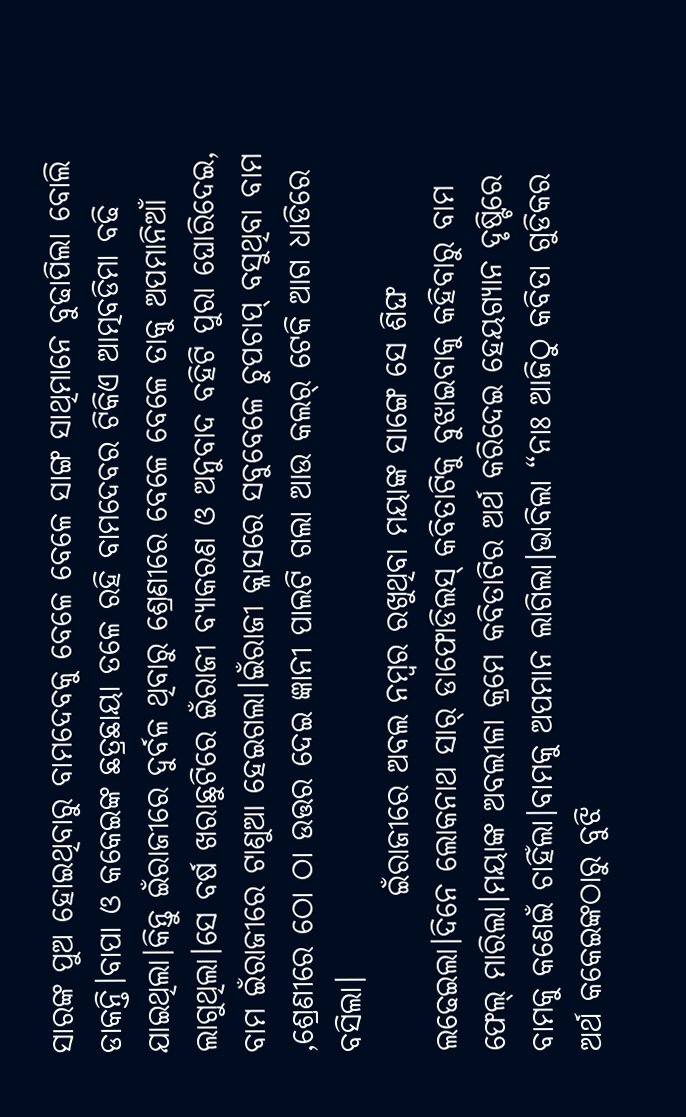ସାରଙ୍କ ପୁଅ ହୋଇଥିବାରୁ ବାମଦେବକୁ ବେଳେ ବେଳେ ସାଙ୍ଗ ସାଥିମାନେ ବୁଢାପିଲା ବୋଲି ଡାକନ୍ତି।ବାପା ଓ କକେଇଙ୍କ ଛତ୍ରଛାୟା ତଳେ ରହି ବାମଦେବର ଟିକିଏ ଆତ୍ମବଡିମା ବଢି ଯାଇଥିଲା।କିନ୍ତୁ ଇଁରାଜୀରେ ଦୁର୍ବଳ ଥିବାରୁ ଶ୍ରେଣୀରେ ବେଳେ ବେଳେ ତାକୁ ଅପମାନିଆଁ ଲାଗୁଥିଲା।ସେ ବର୍ଷ ଖରାଛୁଟିରେ ଇଁରାଜୀ ବ୍ୟାକରଣ ଓ ଅନୁବାଦ ବହିଟି ପୁରା ଘୋରିଦେଇ, ବାମ ଇଁରାଜୀରେ ଟାଣୁଆ ହେଇଗଲା।ଇଁରାଜୀ କ୍ଳାସରେ ସବୁବେଳେ ଚୁପଚାପ୍ ବସୁଥିବା ବାମ ,ଶ୍ରେଣୀରେ ଠୋ ଠା ଉତ୍ତର ଦେଇ ଜ୍ଞାନୀ ପାଲଟି ଗଲା ଆଉ କଲର୍ ଟେକି ଆଗ ଧାଡିରେ ବସିଲା।
             ଇଁରାଜୀରେ ଅବଲ ନମ୍ବର ରଖୁଥିବା ମୟାଙ୍କ ସାଙ୍ଗେ ସେ ଶିଙ୍ଘ ଲଢେଇଲା।ଦିନେ ଲୋକନାଥ ସାର୍ ଡାଫୋଡିଲସ୍ କବିତାଟିକୁ ବୁଝାଇବାକୁ କହିବାରୁ ବାମ ଫେଲ୍ ମାରିଲା।ମୟାଙ୍କ ଅବଲୀଳା କ୍ରମେ କବିତାଟିର ଅର୍ଥ କରିଦେଇ ହେୟଗ୍ୟାନ ଦୃଷ୍ଟିରେ ବାମକୁ କଣେଇଁ ଚାହିଁଲା।ବାମକୁ ଅପମାନ ଲାଗିଲା।ଭାବିଲା “ନାଃ ଆଜିଠୁ କବିତା ଗୁଡିକର ଅର୍ଥ କକେଇଙ୍କଠାରୁ ବୁଝି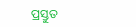ପ୍ରସ୍ତୁତ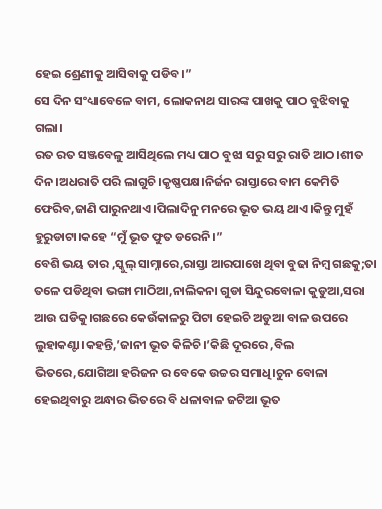ହେଇ ଶ୍ରେଣୀକୁ ଆସିବାକୁ ପଡିବ।”
ସେ ଦିନ ସଂଧ୍ୟାବେଳେ ବାମ, ଲୋକନାଥ ସାରଙ୍କ ପାଖକୁ ପାଠ ବୁଝିବାକୁ ଗଲା।
ରତ ରତ ସଞ୍ଜବେଳୁ ଆସିଥିଲେ ମଧ୍ୟ ପାଠ ବୁଝା ସରୁ ସରୁ ରାତି ଆଠ।ଶୀତ ଦିନ।ଅଧରାତି ପରି ଲାଗୁଚି।କୃଷ୍ଣପକ୍ଷ।ନିର୍ଜନ ରାସ୍ତାରେ ବାମ କେମିତି ଫେରିବ,ଜାଣି ପାରୁନଥାଏ।ପିଲାଦିନୁ ମନରେ ଭୂତ ଭୟ ଥାଏ।କିନ୍ତୁ ମୁହଁ ହୁରୁଡାଟା।କହେ “ମୁଁ ଭୂତ ଫୁତ ଡରେନି।”
ବେଶି ଭୟ ତାର ,ସ୍କୁଲ୍ ସାମ୍ନାରେ,ରାସ୍ତା ଆରପାଖେ ଥିବା ବୁଢା ନିମ୍ବ ଗଛକୁ;ତା ତଳେ ପଡିଥିବା ଭଙ୍ଗା ମାଠିଆ,ନାଲିକନା ଗୁଡା ସିନ୍ଦୁରବୋଳା କୁଡୁଆ,ସରା ଆଉ ଘଡିକୁ।ଗଛରେ କେଉଁକାଳରୁ ପିଟା ହେଇଚି ଅଡୁଆ ବାଳ ଉପରେ ଲୁହାକଣ୍ଟା।କହନ୍ତି,’ଜାନୀ ଭୂତ କିଳିଚି।’କିଛି ଦୂରରେ ,ବିଲ ଭିତରେ,ଯୋଗିଆ ହରିଜନ ର ବେକେ ଉଚ୍ଚର ସମାଧି।ଚୁନ ବୋଳା ହେଇଥିବାରୁ ଅନ୍ଧାର ଭିତରେ ବି ଧଳାବାଳ ଜଟିଆ ଭୂତ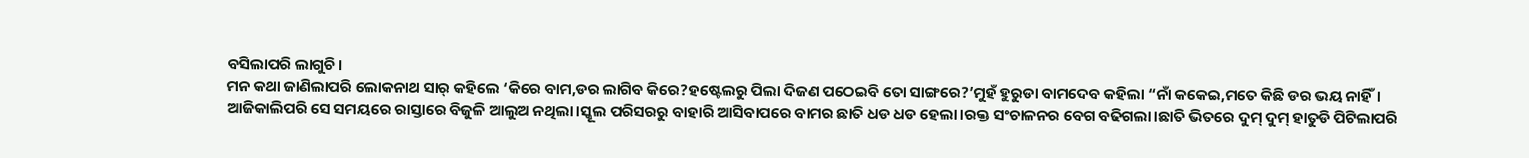ବସିଲାପରି ଲାଗୁଚି।
ମନ କଥା ଜାଣିଲାପରି ଲୋକନାଥ ସାର୍ କହିଲେ ‘କିରେ ବାମ,ଡର ଲାଗିବ କିରେ?ହଷ୍ଟେଲରୁ ପିଲା ଦିଜଣ ପଠେଇବି ତୋ ସାଙ୍ଗରେ?’ମୁହଁ ହୁରୁଡା ବାମଦେବ କହିଲା “ନାଁ କକେଇ,ମତେ କିଛି ଡର ଭୟ ନାହିଁ।
ଆଜିକାଲିପରି ସେ ସମୟରେ ରାସ୍ତାରେ ବିଜୁଳି ଆଲୁଅ ନଥିଲା।ସ୍କୂଲ ପରିସରରୁ ବାହାରି ଆସିବାପରେ ବାମର ଛାତି ଧଡ ଧଡ ହେଲା।ରକ୍ତ ସଂଚାଳନର ବେଗ ବଢିଗଲା।ଛାତି ଭିତରେ ଦୁମ୍ ଦୁମ୍ ହାତୁଡି ପିଟିଲାପରି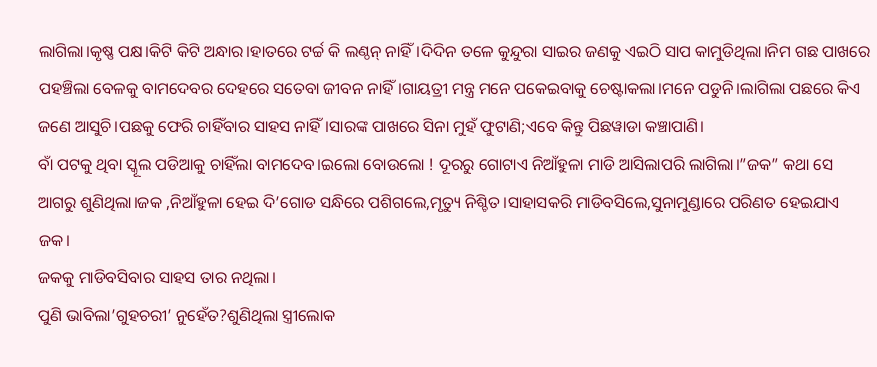ଲାଗିଲା।କୃଷ୍ଣ ପକ୍ଷ।କିଟି କିଟି ଅନ୍ଧାର।ହାତରେ ଟର୍ଚ୍ଚ କି ଲଣ୍ଠନ୍ ନାହିଁ।ଦିଦିନ ତଳେ କୁନ୍ଦୁରା ସାଇର ଜଣକୁ ଏଇଠି ସାପ କାମୁଡିଥିଲା।ନିମ ଗଛ ପାଖରେ ପହଞ୍ଚିଲା ବେଳକୁ ବାମଦେବର ଦେହରେ ସତେବା ଜୀବନ ନାହିଁ।ଗାୟତ୍ରୀ ମନ୍ତ୍ର ମନେ ପକେଇବାକୁ ଚେଷ୍ଟାକଲା।ମନେ ପଡୁନି।ଲାଗିଲା ପଛରେ କିଏ ଜଣେ ଆସୁଚି।ପଛକୁ ଫେରି ଚାହିଁବାର ସାହସ ନାହିଁ।ସାରଙ୍କ ପାଖରେ ସିନା ମୁହଁ ଫୁଟାଣି;ଏବେ କିନ୍ତୁ ପିଛୱାଡା କଞ୍ଚାପାଣି।
ବାଁ ପଟକୁ ଥିବା ସ୍କୂଲ ପଡିଆକୁ ଚାହିଁଲା ବାମଦେବ।ଇଲୋ ବୋଉଲୋ ! ଦୂରରୁ ଗୋଟାଏ ନିଆଁହୁଳା ମାଡି ଆସିଲାପରି ଲାଗିଲା।”ଜକ” କଥା ସେ ଆଗରୁ ଶୁଣିଥିଲା।ଜକ ,ନିଆଁହୁଳା ହେଇ ଦି’ଗୋଡ ସନ୍ଧିରେ ପଶିଗଲେ,ମୃତ୍ୟୁ ନିଶ୍ଚିତ।ସାହାସକରି ମାଡିବସିଲେ,ସୁନାମୁଣ୍ଡାରେ ପରିଣତ ହେଇଯାଏ ଜକ।
ଜକକୁ ମାଡିବସିବାର ସାହସ ତାର ନଥିଲା।
ପୁଣି ଭାବିଲା’ଗୁହଚରୀ’ ନୁହେଁତ?ଶୁଣିଥିଲା ସ୍ତ୍ରୀଲୋକ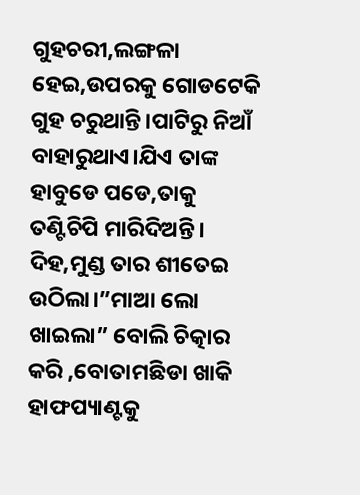ଗୁହଚରୀ,ଲଙ୍ଗଳା ହେଇ,ଉପରକୁ ଗୋଡଟେକି ଗୁହ ଚରୁଥାନ୍ତି।ପାଟିରୁ ନିଆଁ ବାହାରୁଥାଏ।ଯିଏ ତାଙ୍କ ହାବୁଡେ ପଡେ,ତାକୁ ତଣ୍ଟିଚିପି ମାରିଦିଅନ୍ତି।
ଦିହ,ମୁଣ୍ଡ ତାର ଶୀତେଇ ଉଠିଲା।”ମାଆ ଲୋ ଖାଇଲା” ବୋଲି ଚିତ୍କାର କରି ,ବୋତାମଛିଡା ଖାକି ହାଫପ୍ୟାଣ୍ଟକୁ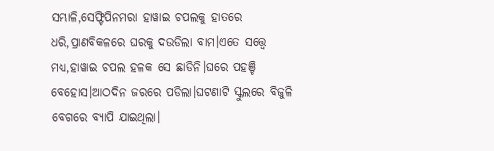ସମ୍ଭାଳି,ସେଫ୍ଟିପିନମରା ହାୱାଇ ଚପଲକୁ ହାତରେ ଧରି,ପ୍ରାଣବିକଳରେ ଘରକୁ ଦଉଡିଲା ବାମ।ଏତେ ସତ୍ତ୍ବେ ମଧ୍ୟ,ହାୱାଇ ଚପଲ ହଳକ ସେ ଛାଡିନି।ଘରେ ପହଞ୍ଚି ବେହୋସ।ଆଠଦିନ ଜରରେ ପଡିଲା।ଘଟଣାଟି ସ୍କୁଲରେ ବିଜୁଳି ବେଗରେ ବ୍ୟାପି ଯାଇଥିଲା।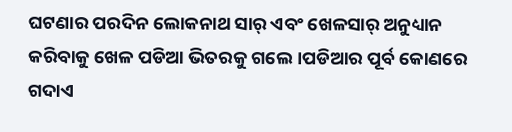ଘଟଣାର ପରଦିନ ଲୋକନାଥ ସାର୍ ଏବଂ ଖେଳସାର୍ ଅନୁଧ୍ୟାନ କରିବାକୁ ଖେଳ ପଡିଆ ଭିତରକୁ ଗଲେ।ପଡିଆର ପୂର୍ବ କୋଣରେ ଗଦାଏ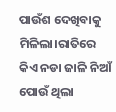ପାଉଁଶ ଦେଖିବାକୁ ମିଳିଲା।ରାତିରେ କିଏ ନଡା ଜାଳି ନିଆଁ ପୋଉଁ ଥିଲା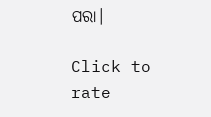ପରା।

Click to rate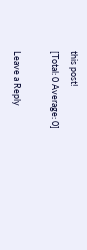this post!
[Total: 0 Average: 0]

Leave a Reply